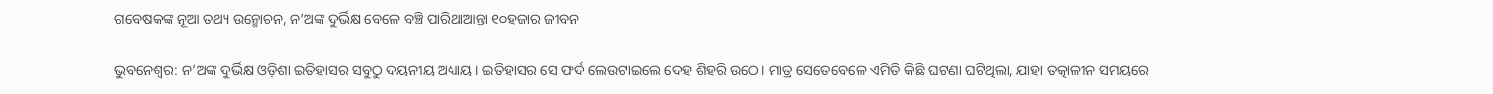ଗବେଷକଙ୍କ ନୂଆ ତଥ୍ୟ ଉନ୍ମୋଚନ, ନ’ଅଙ୍କ ଦୁର୍ଭିକ୍ଷ ବେଳେ ବଞ୍ଚି ପାରିଥାଆନ୍ତା ୧୦ହଜାର ଜୀବନ

ଭୁବନେଶ୍ବର: ନ’ଅଙ୍କ ଦୁର୍ଭିକ୍ଷ ଓଡ଼ିଶା ଇତିହାସର ସବୁଠୁ ଦୟନୀୟ ଅଧ୍ୟାୟ। ଇତିହାସର ସେ ଫର୍ଦ ଲେଉଟାଇଲେ ଦେହ ଶିହରି ଉଠେ। ମାତ୍ର ସେତେବେଳେ ଏମିତି କିଛି ଘଟଣା ଘଟିଥିଲା, ଯାହା ତତ୍କାଳୀନ ସମୟରେ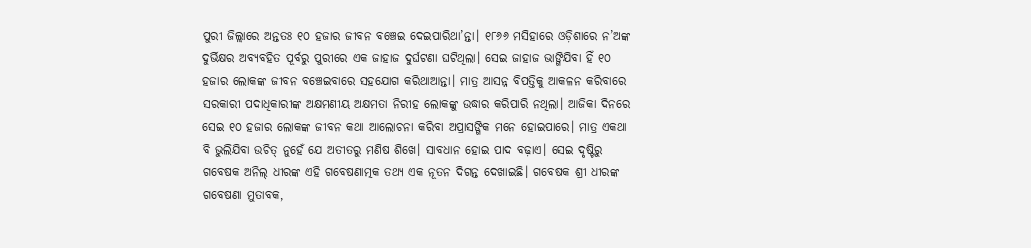ପୁରୀ ଜିଲ୍ଲାରେ ଅନ୍ତତଃ ୧୦ ହଜାର ଜୀବନ ବଞ୍ଚେଇ ଦେଇପାରିଥା’ନ୍ତା। ୧୮୬୬ ମସିହାରେ ଓଡ଼ିଶାରେ ନ’ଅଙ୍କ ଦୁର୍ଭିକ୍ଷର ଅବ୍ୟବହିତ ପୂର୍ବରୁ ପୁରୀରେ ଏକ ଜାହାଜ ଦୁର୍ଘଟଣା ଘଟିଥିଲା। ସେଇ ଜାହାଜ ଭାଙ୍ଗିଯିବା ହିଁ ୧୦ ହଜାର ଲୋକଙ୍କ ଜୀବନ ବଞ୍ଚେଇବାରେ ସହଯୋଗ କରିଥାଆନ୍ତା। ମାତ୍ର ଆସନ୍ନ ବିପତ୍ତିକୁ ଆକଳନ କରିବାରେ ସରକାରୀ ପଦାଧିକାରୀଙ୍କ ଅକ୍ଷମଣୀୟ ଅକ୍ଷମତା ନିରୀହ ଲୋକଙ୍କୁ ଉଦ୍ଧାର କରିପାରି ନଥିଲା। ଆଜିକା ଦିନରେ ସେଇ ୧୦ ହଜାର ଲୋକଙ୍କ ଜୀବନ କଥା ଆଲୋଚନା କରିବା ଅପ୍ରାସଙ୍ଗିକ ମନେ ହୋଇପାରେ। ମାତ୍ର ଏକଥା ବି ଭୁଲିଯିବା ଉଚିତ୍‌ ନୁହେଁ ଯେ ଅତୀତରୁ ମଣିଷ ଶିଖେ। ସାବଧାନ ହୋଇ ପାଦ ବଢ଼ାଏ। ସେଇ ଦୃଷ୍ଟିରୁ ଗବେଷକ ଅନିଲ୍‌ ଧୀରଙ୍କ ଏହି ଗବେଷଣାତ୍ମକ ତଥ୍ୟ ଏକ ନୂତନ ଦିଗନ୍ତ ଦେଖାଇଛି। ଗବେଷକ ଶ୍ରୀ ଧୀରଙ୍କ ଗବେଷଣା ମୁତାବକ,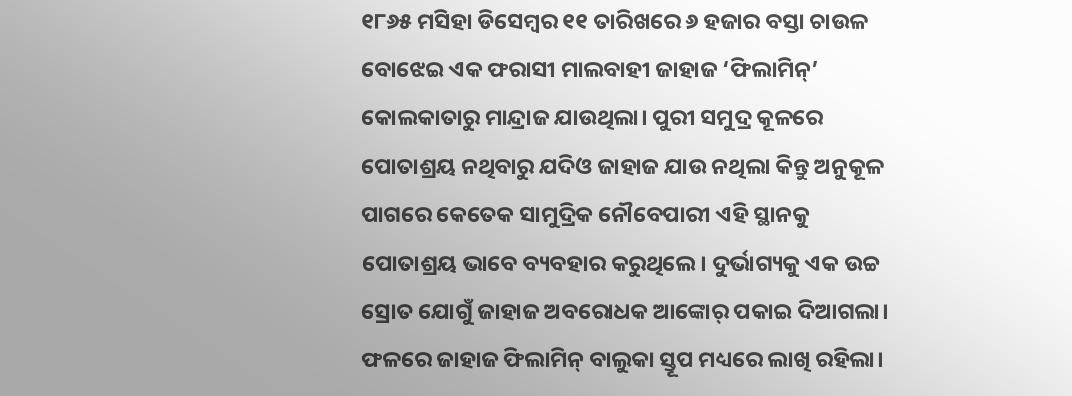୧୮୬୫ ମସିହା ଡିସେମ୍ବର ୧୧ ତାରିଖରେ ୬ ହଜାର ବସ୍ତା ଚାଉଳ ବୋଝେଇ ଏକ ଫରାସୀ ମାଲବାହୀ ଜାହାଜ ‘ଫିଲାମିନ୍‌’ କୋଲକାତାରୁ ମାନ୍ଦ୍ରାଜ ଯାଉଥିଲା। ପୁରୀ ସମୁଦ୍ର କୂଳରେ ପୋତାଶ୍ରୟ ନଥିବାରୁ ଯଦିଓ ଜାହାଜ ଯାଉ ନଥିଲା କିନ୍ତୁ ଅନୁକୂଳ ପାଗରେ କେତେକ ସାମୁଦ୍ରିକ ନୌବେପାରୀ ଏହି ସ୍ଥାନକୁ ପୋତାଶ୍ରୟ ଭାବେ ବ୍ୟବହାର କରୁଥିଲେ। ଦୁର୍ଭାଗ୍ୟକୁ ଏକ ଉଚ୍ଚ ସ୍ରୋତ ଯୋଗୁଁ ଜାହାଜ ଅବରୋଧକ ଆଙ୍କୋର୍ ପକାଇ ଦିଆଗଲା। ଫଳରେ ଜାହାଜ ଫିଲାମିନ୍‌ ବାଲୁକା ସ୍ତୂପ ମଧ୍ୟରେ ଲାଖି ରହିଲା।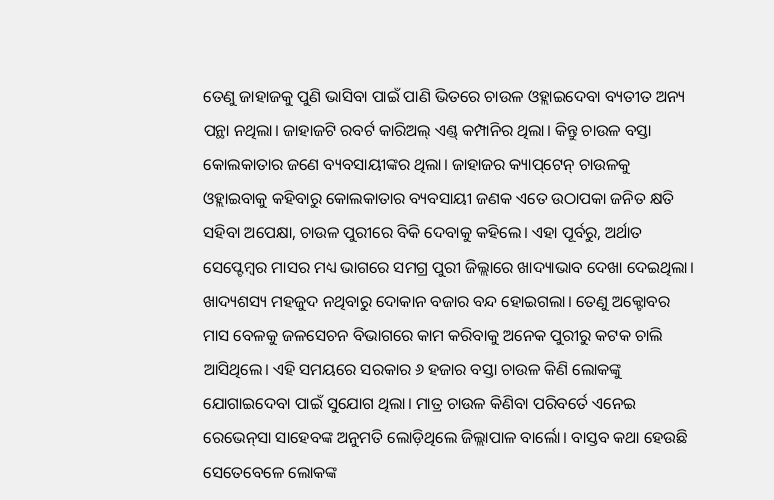ତେଣୁ ଜାହାଜକୁ ପୁଣି ଭାସିବା ପାଇଁ ପାଣି ଭିତରେ ଚାଉଳ ଓହ୍ଲାଇଦେବା ବ୍ୟତୀତ ଅନ୍ୟ ପନ୍ଥା ନଥିଲା। ଜାହାଜଟି ରବର୍ଟ କାରିଅଲ୍‌ ଏଣ୍ଡ୍‌ କମ୍ପାନିର ଥିଲା। କିନ୍ତୁ ଚାଉଳ ବସ୍ତା କୋଲକାତାର ଜଣେ ବ୍ୟବସାୟୀଙ୍କର ଥିଲା। ଜାହାଜର କ୍ୟାପ୍‌ଟେନ୍‌ ଚାଉଳକୁ ଓହ୍ଲାଇବାକୁ କହିବାରୁ କୋଲକାତାର ବ୍ୟବସାୟୀ ଜଣକ ଏତେ ଉଠାପକା ଜନିତ କ୍ଷତି ସହିବା ଅପେକ୍ଷା, ଚାଉଳ ପୁରୀରେ ବିକି ଦେବାକୁ କହିଲେ। ଏହା ପୂର୍ବରୁ, ଅର୍ଥାତ ସେପ୍ଟେମ୍ବର ମାସର ମଧ୍ୟ ଭାଗରେ ସମଗ୍ର ପୁରୀ ଜିଲ୍ଲାରେ ଖାଦ୍ୟାଭାବ ଦେଖା ଦେଇଥିଲା। ଖାଦ୍ୟଶସ୍ୟ ମହଜୁଦ ନଥିବାରୁ ଦୋକାନ ବଜାର ବନ୍ଦ ହୋଇଗଲା। ତେଣୁ ଅକ୍ଟୋବର ମାସ ବେଳକୁ ଜଳସେଚନ ବିଭାଗରେ କାମ କରିବାକୁ ଅନେକ ପୁରୀରୁ କଟକ ଚାଲି ଆସିଥିଲେ।‌ ଏହି ସମୟରେ ସରକାର ୬ ହଜାର ବସ୍ତା ଚାଉଳ କିଣି ଲୋକଙ୍କୁ ଯୋଗାଇଦେବା ପାଇଁ ସୁଯୋଗ ଥିଲା। ମାତ୍ର ଚାଉଳ କିଣିବା ପରି‌ବର୍ତେ ଏନେଇ ରେଭେନ୍‌ସା ସାହେବଙ୍କ ଅନୁମତି ଲୋଡ଼ିଥିଲେ ଜିଲ୍ଲାପାଳ ବାର୍ଲୋ। ବାସ୍ତବ କଥା ହେଉଛି ସେତେବେଳେ ଲୋକଙ୍କ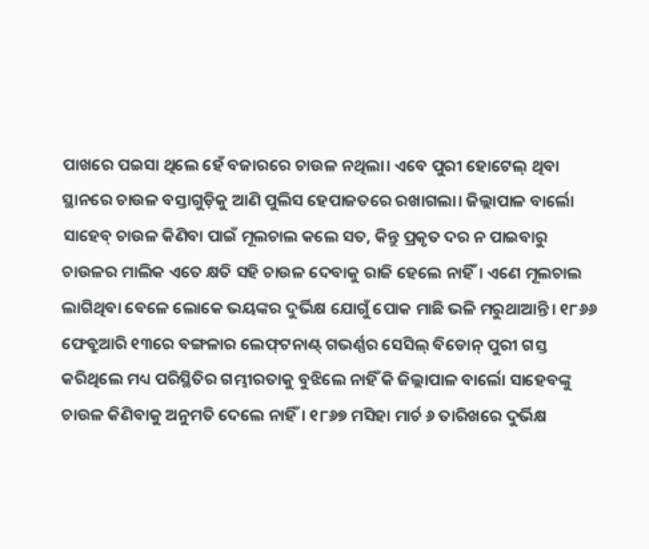ପାଖରେ ପଇସା ଥିଲେ ହେଁ ବଜାରରେ ଚାଉଳ ନଥିଲା। ଏବେ ପୁରୀ ହୋଟେଲ୍‌ ଥିବା ସ୍ଥାନରେ ଚାଉଳ ବସ୍ତାଗୁଡ଼ିକୁ ଆଣି ପୁଲିସ ହେପାଜତରେ ରଖାଗଲା। ଜିଲ୍ଲାପାଳ ବାର୍ଲୋ ସାହେବ୍‌ ଚାଉଳ କିଣିବା ପାଇଁ ମୂଲଚାଲ କଲେ ସତ, କିନ୍ତୁ ପ୍ରକୃତ ଦର ନ ପାଇବାରୁ ଚାଉଳର ମାଲିକ ଏତେ କ୍ଷତି ସହି ଚାଉଳ ଦେବାକୁ ରାଜି ହେଲେ ନାହିଁ। ଏଣେ ମୂଲଚାଲ ଲାଗିଥିବା ବେଳେ ଲୋକେ ଭୟଙ୍କର ଦୁର୍ଭିକ୍ଷ ଯୋଗୁଁ ପୋକ ମାଛି ଭଳି ମରୁଥାଆନ୍ତି। ୧୮୬୬ ଫେବ୍ରୁଆରି ୧୩ରେ ବଙ୍ଗଳାର ଲେଫ୍‌ଟନାଣ୍ଟ୍‌ ଗଭର୍ଣ୍ଣର ସେସିଲ୍‌ ବିଡୋନ୍‌ ପୁରୀ ଗସ୍ତ କରିଥିଲେ ମଧ୍ୟ ପରିସ୍ଥିତିର ଗମ୍ଭୀରତାକୁ ବୁଝିଲେ ନାହିଁ କି ଜିଲ୍ଲାପାଳ ବାର୍ଲୋ ସାହେବଙ୍କୁ ଚାଉଳ କିଣିବାକୁ ଅନୁମତି ଦେଲେ ନାହିଁ। ୧୮୬୭ ମସିହା ମାର୍ଚ ୬ ତାରିଖ‌ରେ ଦୁର୍ଭିକ୍ଷ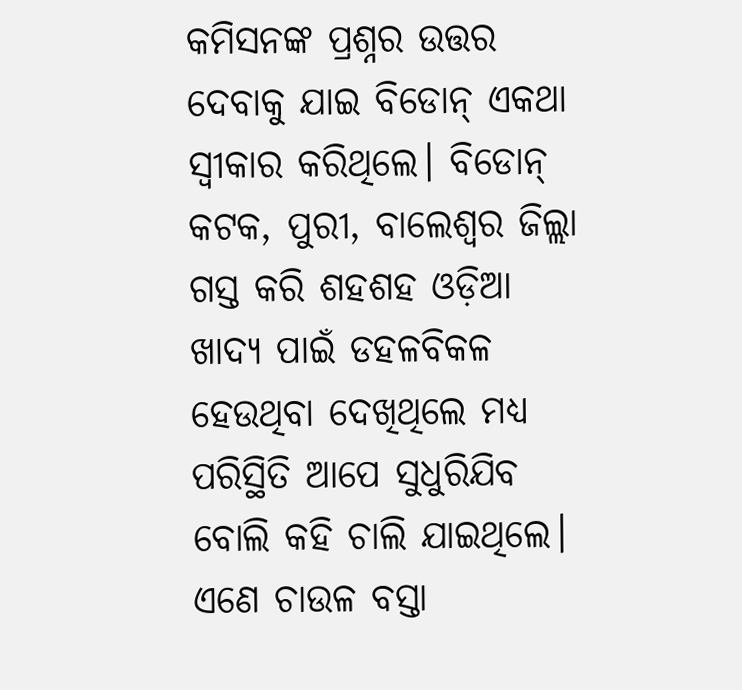କମିସନଙ୍କ ପ୍ରଶ୍ନର ଉତ୍ତର ଦେବାକୁ ଯାଇ ବିଡୋନ୍‌ ଏକଥା ସ୍ବୀକାର କରିଥିଲେ। ବିଡୋନ୍‌ କଟକ, ପୁରୀ, ବାଲେଶ୍ବର ଜିଲ୍ଲା ଗସ୍ତ କରି ଶହଶହ ଓଡ଼ିଆ ଖାଦ୍ୟ ପାଇଁ ଡହଳବିକଳ ହେଉଥିବା ଦେଖିଥିଲେ ମଧ୍ୟ ପରିସ୍ଥିତି ଆପେ ସୁଧୁରିଯିବ ବୋଲି କହି ଚାଲି ଯାଇଥିଲେ। ଏଣେ ଚାଉଳ ବସ୍ତା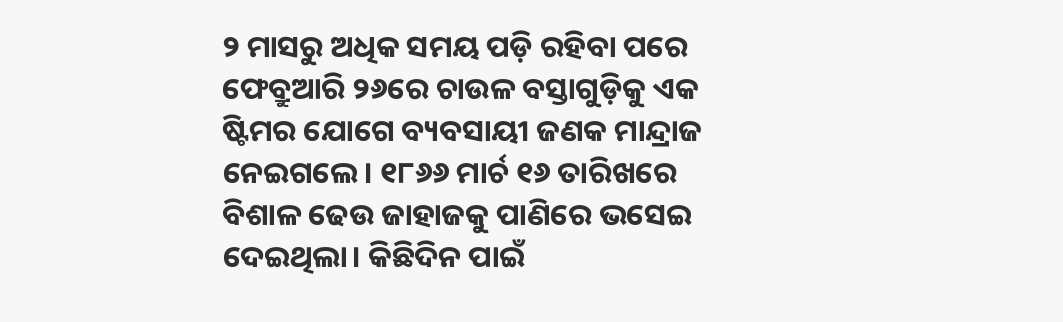୨ ମାସରୁ ଅଧିକ ସମୟ ପଡ଼ି ରହିବା ପରେ ଫେବ୍ରୁଆରି ୨୬ରେ ଚାଉଳ ବସ୍ତାଗୁଡ଼ିକୁ ଏକ ଷ୍ଟିମର ଯୋଗେ ବ୍ୟବସାୟୀ ଜଣକ ମାନ୍ଦ୍ରାଜ ନେଇଗଲେ। ୧୮୬୬ ମାର୍ଚ ୧୬ ତାରିଖରେ ବିଶାଳ ଢେଉ ଜାହାଜକୁ ପାଣିରେ ଭସେଇ ଦେଇଥିଲା। କିଛିଦିନ ପାଇଁ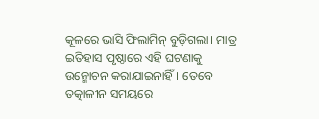କୂଳରେ ଭାସି ଫିଲାମିନ୍‌ ବୁଡ଼ିଗଲା। ମାତ୍ର ଇତିହାସ ପୃଷ୍ଠାରେ ଏହି ଘଟଣାକୁ ଉନ୍ମୋଚନ କରାଯାଇନାହିଁ। ତେବେ ତତ୍କାଳୀନ ସମୟରେ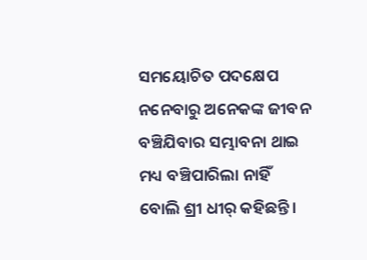ସମୟୋଚିତ ପଦକ୍ଷେପ ନନେବାରୁ ଅନେକଙ୍କ ଜୀବନ ବଞ୍ଚିଯିବାର ସମ୍ଭାବନା ଥାଇ ମଧ୍ୟ ବଞ୍ଚିପାରିଲା ନାହିଁ ବୋଲି ଶ୍ରୀ ଧୀର୍ କହିଛନ୍ତି।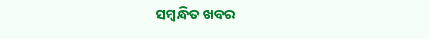ସମ୍ବନ୍ଧିତ ଖବର